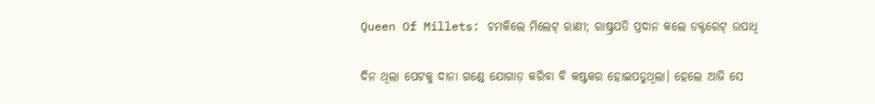Queen Of Millets: ଚମକିଲେ ମିଲେଟ୍ ରାଣୀ; ରାଷ୍ଟ୍ରପତି ପ୍ରଦାନ କଲେ ଡକ୍ଟରେଟ୍ ଉପାଧି

ଦିନ ଥିଲା ପେଟକୁ ଦାନା ଗଣ୍ଡେ ଯୋଗାଡ଼ କରିବା ବି କଷ୍ଟକର ହୋଇପଡୁଥିଲା। ହେଲେ ଆଜି ସେ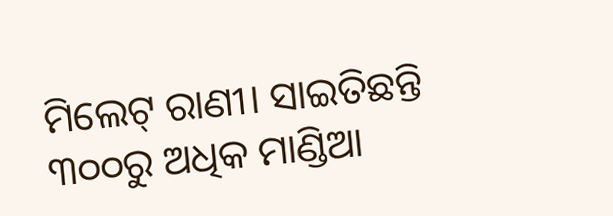ମିଲେଟ୍ ରାଣୀ। ସାଇତିଛନ୍ତି ୩୦୦ରୁ ଅଧିକ ମାଣ୍ଡିଆ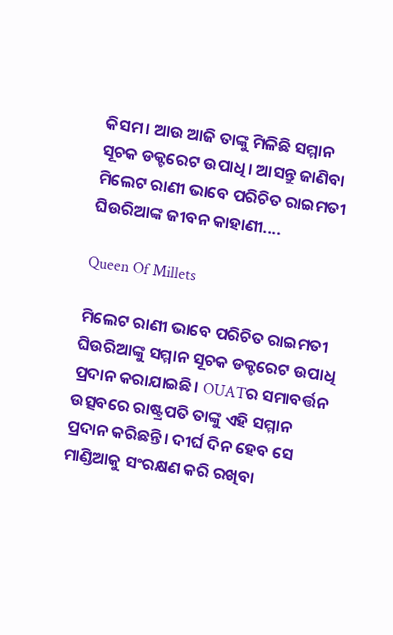କିସମ। ଆଉ ଆଜି ତାଙ୍କୁ ମିଳିଛି ସମ୍ମାନ ସୂଚକ ଡକ୍ଟରେଟ ଉପାଧି। ଆସନ୍ତୁ ଜାଣିବା ମିଲେଟ ରାଣୀ ଭାବେ ପରିଚିତ ରାଇମତୀ ଘିଉରିଆଙ୍କ ଜୀବନ କାହାଣୀ....

Queen Of Millets

ମିଲେଟ ରାଣୀ ଭାବେ ପରିଚିତ ରାଇମତୀ ଘିଉରିଆଙ୍କୁ ସମ୍ମାନ ସୂଚକ ଡକ୍ଟରେଟ ଉପାଧି ପ୍ରଦାନ କରାଯାଇଛି। OUATର ସମାବର୍ତ୍ତନ ଉତ୍ସବରେ ରାଷ୍ଟ୍ରପତି ତାଙ୍କୁ ଏହି ସମ୍ମାନ ପ୍ରଦାନ କରିଛନ୍ତି। ଦୀର୍ଘ ଦିନ ହେବ ସେ ମାଣ୍ଡିଆକୁ ସଂରକ୍ଷଣ କରି ରଖିବା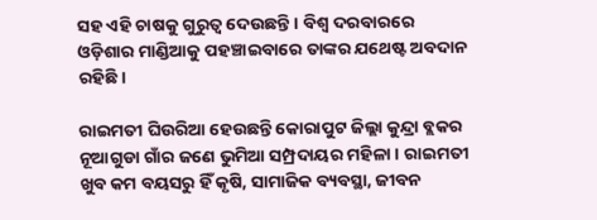ସହ ଏହି ଚାଷକୁ ଗୁରୁତ୍ବ ଦେଉଛନ୍ତି। ବିଶ୍ବ ଦରବାରରେ ଓଡ଼ିଶାର ମାଣ୍ଡିଆକୁ ପହଞ୍ଚାଇବାରେ ତାଙ୍କର ଯଥେଷ୍ଟ ଅବଦାନ ରହିଛି।

ରାଇମତୀ ଘିଉରିଆ ହେଉଛନ୍ତି କୋରାପୁଟ ଜିଲ୍ଲା କୁନ୍ଦ୍ରା ବ୍ଲକର ନୂଆଗୁଡା ଗାଁର ଜଣେ ଭୁମିଆ ସମ୍ପ୍ରଦାୟର ମହିଳା। ରାଇମତୀ ଖୁବ କମ ବୟସରୁ ହିଁ କୃଷି, ସାମାଜିକ ବ୍ୟବସ୍ଥା, ଜୀବନ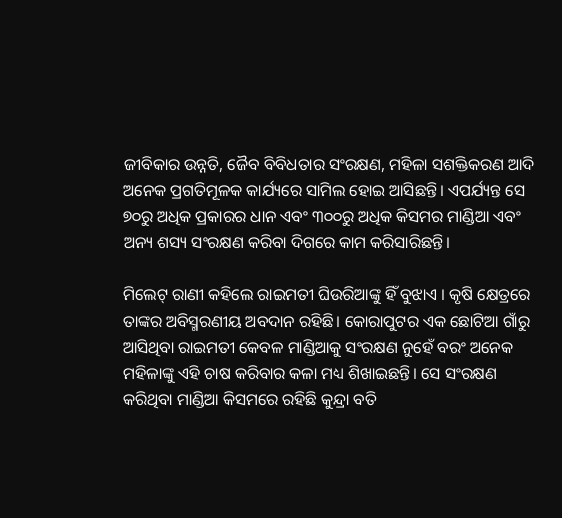ଜୀବିକାର ଉନ୍ନତି, ଜୈବ ବିବିଧତାର ସଂରକ୍ଷଣ, ମହିଳା ସଶକ୍ତିକରଣ ଆଦି ଅନେକ ପ୍ରଗତିମୂଳକ କାର୍ଯ୍ୟରେ ସାମିଲ ହୋଇ ଆସିଛନ୍ତି। ଏପର୍ଯ୍ୟନ୍ତ ସେ ୭୦ରୁ ଅଧିକ ପ୍ରକାରର ଧାନ ଏବଂ ୩୦୦ରୁ ଅଧିକ କିସମର ମାଣ୍ଡିଆ ଏବଂ ଅନ୍ୟ ଶସ୍ୟ ସଂରକ୍ଷଣ କରିବା ଦିଗରେ କାମ କରିସାରିଛନ୍ତି।

ମିଲେଟ୍ ରାଣୀ କହିଲେ ରାଇମତୀ ଘିଉରିଆଙ୍କୁ ହିଁ ବୁଝାଏ । କୃଷି କ୍ଷେତ୍ରରେ ତାଙ୍କର ଅବିସ୍ମରଣୀୟ ଅବଦାନ ରହିଛି। କୋରାପୁଟର ଏକ ଛୋଟିଆ ଗାଁରୁ ଆସିଥିବା ରାଇମତୀ କେବଳ ମାଣ୍ଡିଆକୁ ସଂରକ୍ଷଣ ନୁହେଁ ବରଂ ଅନେକ ମହିଳାଙ୍କୁ ଏହି ଚାଷ କରିବାର କଳା ମଧ୍ୟ ଶିଖାଇଛନ୍ତି। ସେ ସଂରକ୍ଷଣ କରିଥିବା ମାଣ୍ଡିଆ କିସମରେ ରହିଛି କୁନ୍ଦ୍ରା ବତି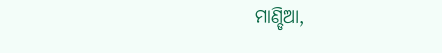ମାଣ୍ଡିଆ,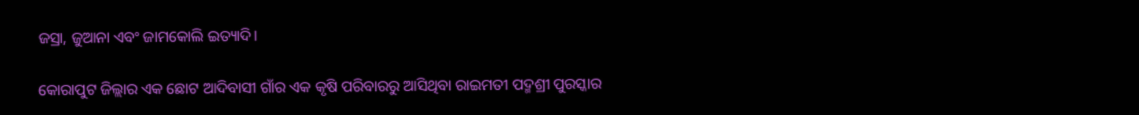ଜସ୍ରା, ଜୁଆନା ଏବଂ ଜାମକୋଲି ଇତ୍ୟାଦି।

କୋରାପୁଟ ଜିଲ୍ଲାର ଏକ ଛୋଟ ଆଦିବାସୀ ଗାଁର ଏକ କୃଷି ପରିବାରରୁ ଆସିଥିବା ରାଇମତୀ ପଦ୍ମଶ୍ରୀ ପୁରସ୍କାର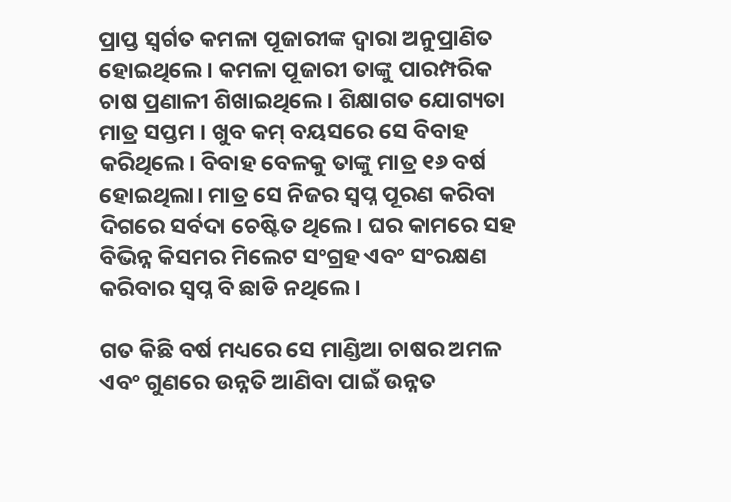ପ୍ରାପ୍ତ ସ୍ୱର୍ଗତ କମଳା ପୂଜାରୀଙ୍କ ଦ୍ୱାରା ଅନୁପ୍ରାଣିତ ହୋଇଥିଲେ। କମଳା ପୂଜାରୀ ତାଙ୍କୁ ପାରମ୍ପରିକ ଚାଷ ପ୍ରଣାଳୀ ଶିଖାଇଥିଲେ। ଶିକ୍ଷାଗତ ଯୋଗ୍ୟତା ମାତ୍ର ସପ୍ତମ । ଖୁବ କମ୍ ବୟସରେ ସେ ବିବାହ କରିଥିଲେ। ବିବାହ ବେଳକୁ ତାଙ୍କୁ ମାତ୍ର ୧୬ ବର୍ଷ ହୋଇଥିଲା। ମାତ୍ର ସେ ନିଜର ସ୍ୱପ୍ନ ପୂରଣ କରିବା ଦିଗରେ ସର୍ବଦା ଚେଷ୍ଟିତ ଥିଲେ। ଘର କାମରେ ସହ ବିଭିନ୍ନ କିସମର ମିଲେଟ ସଂଗ୍ରହ ଏବଂ ସଂରକ୍ଷଣ କରିବାର ସ୍ୱପ୍ନ ବି ଛାଡି ନଥିଲେ ।

ଗତ କିଛି ବର୍ଷ ମଧ୍ୟରେ ସେ ମାଣ୍ଡିଆ ଚାଷର ଅମଳ ଏବଂ ଗୁଣରେ ଉନ୍ନତି ଆଣିବା ପାଇଁ ଉନ୍ନତ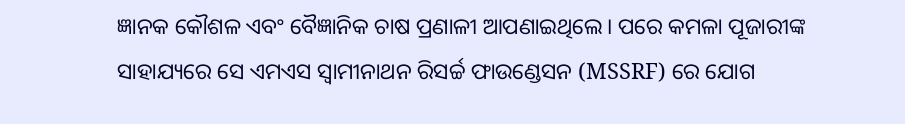ଜ୍ଞାନକ କୌଶଳ ଏବଂ ବୈଜ୍ଞାନିକ ଚାଷ ପ୍ରଣାଳୀ ଆପଣାଇଥିଲେ। ପରେ କମଳା ପୂଜାରୀଙ୍କ ସାହାଯ୍ୟରେ ସେ ଏମଏସ ସ୍ୱାମୀନାଥନ ରିସର୍ଚ୍ଚ ଫାଉଣ୍ଡେସନ (MSSRF) ରେ ଯୋଗ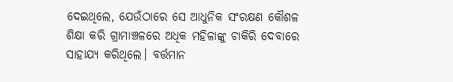ଦେଇଥିଲେ, ଯେଉଁଠାରେ ସେ ଆଧୁନିକ ସଂରକ୍ଷଣ କୌଶଳ ଶିକ୍ଷା କରି ଗ୍ରାମାଞ୍ଚଳରେ ଅଧିକ ମହିଳାଙ୍କୁ ଚାକିରି ଦେବାରେ ସାହାଯ୍ୟ କରିଥିଲେ। ବର୍ତ୍ତମାନ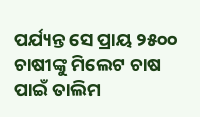ପର୍ଯ୍ୟନ୍ତ ସେ ପ୍ରାୟ ୨୫୦୦ ଚାଷୀଙ୍କୁ ମିଲେଟ ଚାଷ ପାଇଁ ତାଲିମ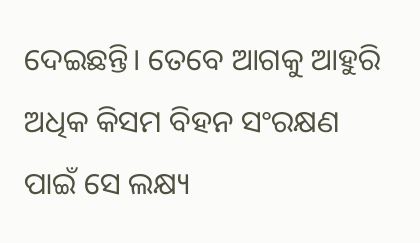ଦେଇଛନ୍ତି। ତେବେ ଆଗକୁ ଆହୁରି ଅଧିକ କିସମ ବିହନ ସଂରକ୍ଷଣ ପାଇଁ ସେ ଲକ୍ଷ୍ୟ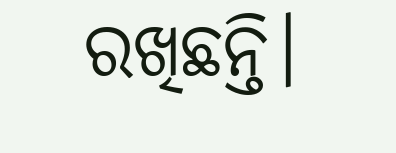ରଖିଛନ୍ତି।